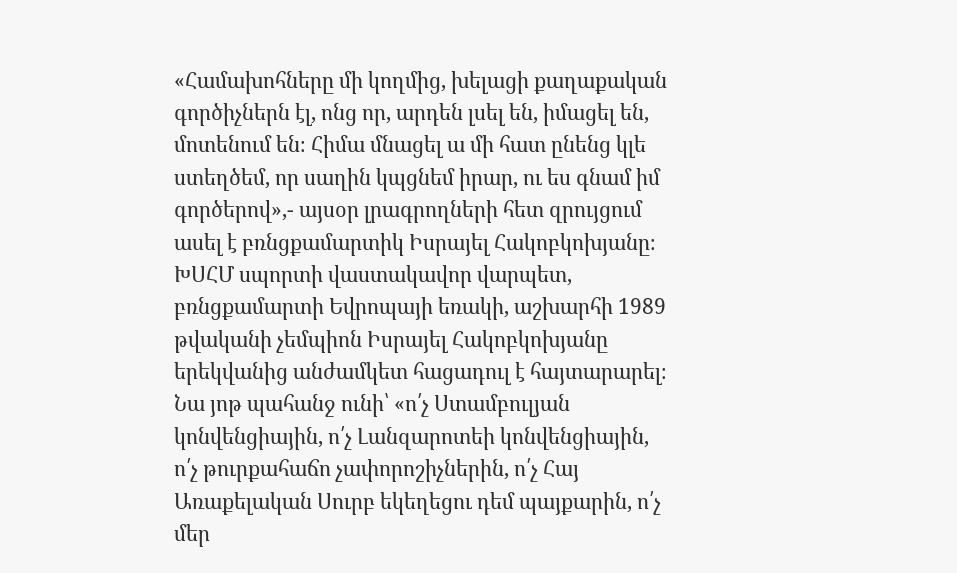«Համախոհները մի կողմից, խելացի քաղաքական գործիչներն էլ, ոնց որ, արդեն լսել են, իմացել են, մոտենում են։ Հիմա մնացել ա մի հատ ընենց կլե ստեղծեմ, որ սաղին կպցնեմ իրար, ու ես գնամ իմ գործերով»,- այսօր լրագրողների հետ զրույցում ասել է բռնցքամարտիկ Իսրայել Հակոբկոխյանը։
ԽՍՀՄ սպորտի վաստակավոր վարպետ, բռնցքամարտի Եվրոպայի եռակի, աշխարհի 1989 թվականի չեմպիոն Իսրայել Հակոբկոխյանը երեկվանից անժամկետ հացադուլ է հայտարարել։ Նա յոթ պահանջ ունի՝ «ո՛չ Ստամբուլյան կոնվենցիային, ո՛չ Լանզարոտեի կոնվենցիային, ո՛չ թուրքահաճո չափորոշիչներին, ո՛չ Հայ Առաքելական Սուրբ եկեղեցու դեմ պայքարին, ո՛չ մեր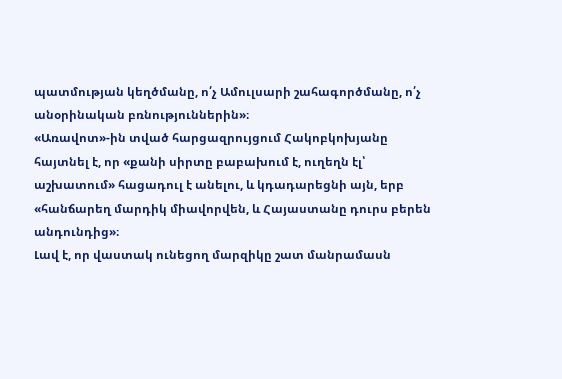պատմության կեղծմանը, ո՛չ Ամուլսարի շահագործմանը, ո՛չ անօրինական բռնություններին»։
«Առավոտ»-ին տված հարցազրույցում Հակոբկոխյանը հայտնել է, որ «քանի սիրտը բաբախում է, ուղեղն էլ՝ աշխատում» հացադուլ է անելու, և կդադարեցնի այն, երբ «հանճարեղ մարդիկ միավորվեն, և Հայաստանը դուրս բերեն անդունդից»։
Լավ է, որ վաստակ ունեցող մարզիկը շատ մանրամասն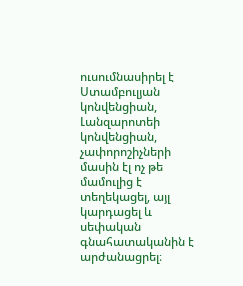ուսումնասիրել է Ստամբուլյան կոնվենցիան, Լանզարոտեի կոնվենցիան, չափորոշիչների մասին էլ ոչ թե մամուլից է տեղեկացել, այլ կարդացել և սեփական գնահատականին է արժանացրել։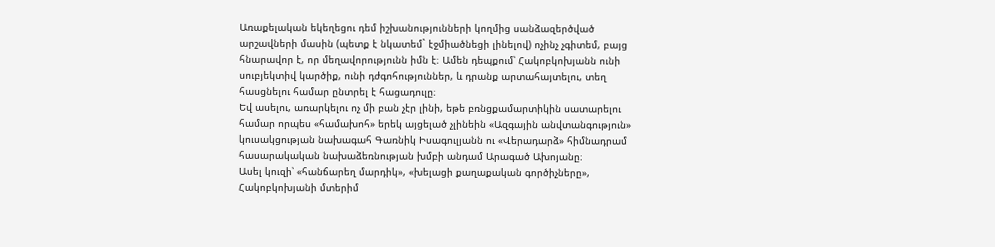Առաքելական եկեղեցու դեմ իշխանությունների կողմից սանձազերծված արշավների մասին (պետք է նկատեմ` էջմիածնեցի լինելով) ոչինչ չգիտեմ, բայց հնարավոր է, որ մեղավորությունն իմն է։ Ամեն դեպքում՝ Հակոբկոխյանն ունի սուբյեկտիվ կարծիք, ունի դժգոհություններ, և դրանք արտահայտելու, տեղ հասցնելու համար ընտրել է հացադուլը։
Եվ ասելու, առարկելու ոչ մի բան չէր լինի, եթե բռնցքամարտիկին սատարելու համար որպես «համախոհ» երեկ այցելած չլինեին «Ազգային անվտանգություն» կուսակցության նախագահ Գառնիկ Իսագուլյանն ու «Վերադարձ» հիմնադրամ հասարակական նախաձեռնության խմբի անդամ Արագած Ախոյանը։
Ասել կուզի՝ «հանճարեղ մարդիկ», «խելացի քաղաքական գործիչները», Հակոբկոխյանի մտերիմ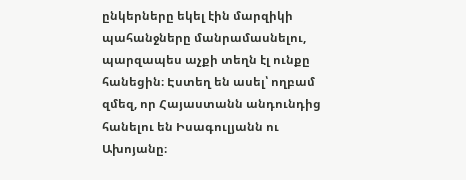ընկերները եկել էին մարզիկի պահանջները մանրամասնելու, պարզապես աչքի տեղն էլ ունքը հանեցին։ Էստեղ են ասել՝ ողբամ զմեզ, որ Հայաստանն անդունդից հանելու են Իսագուլյանն ու Ախոյանը։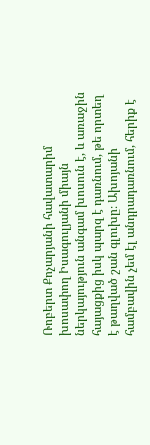Ռոբերտ Քոչարյանի հավատարիմ խոսափող Իսագուլյանի միայն ներկայություն անգամ խոսուն է, և առաջին հայացքից իսկ պարզ է դառնում, թե որտեղ է թաղված շան գլուխը։ Ախոյանի համբավին չեմ էլ անդրադառնում, հերիք է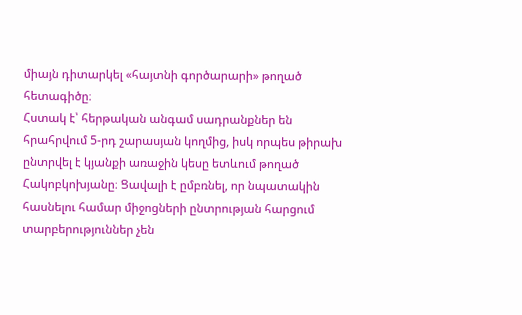միայն դիտարկել «հայտնի գործարարի» թողած հետագիծը։
Հստակ է՝ հերթական անգամ սադրանքներ են հրահրվում 5-րդ շարասյան կողմից, իսկ որպես թիրախ ընտրվել է կյանքի առաջին կեսը ետևում թողած Հակոբկոխյանը։ Ցավալի է ըմբռնել, որ նպատակին հասնելու համար միջոցների ընտրության հարցում տարբերություններ չեն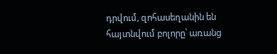դրվում, զոհասեղանին են հայտնվում բոլորը՝ առանց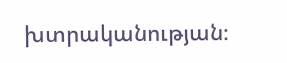խտրականության։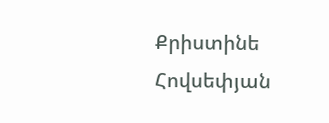Քրիստինե Հովսեփյան